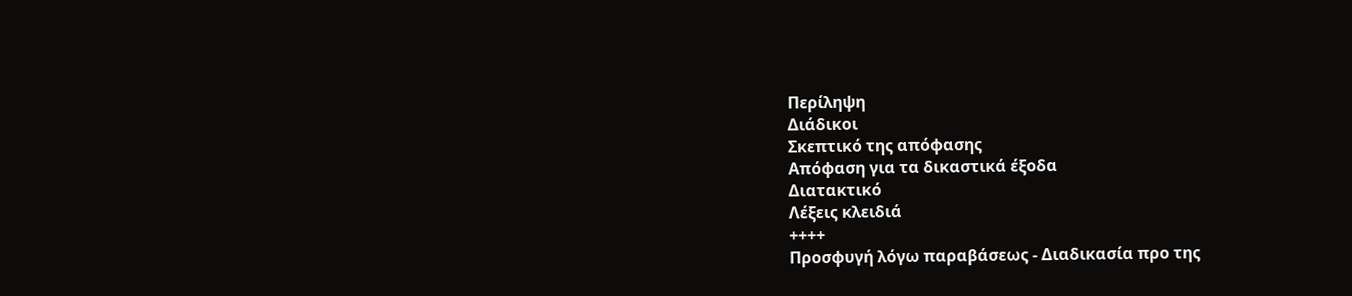Περίληψη
Διάδικοι
Σκεπτικό της απόφασης
Απόφαση για τα δικαστικά έξοδα
Διατακτικό
Λέξεις κλειδιά
++++
Προσφυγή λόγω παραβάσεως - Διαδικασία προ της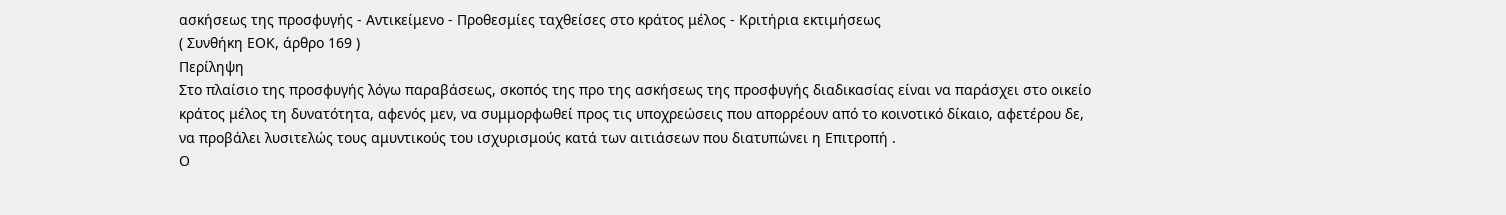ασκήσεως της προσφυγής - Αντικείμενο - Προθεσμίες ταχθείσες στο κράτος μέλος - Κριτήρια εκτιμήσεως
( Συνθήκη ΕΟΚ, άρθρο 169 )
Περίληψη
Στο πλαίσιο της προσφυγής λόγω παραβάσεως, σκοπός της προ της ασκήσεως της προσφυγής διαδικασίας είναι να παράσχει στο οικείο κράτος μέλος τη δυνατότητα, αφενός μεν, να συμμορφωθεί προς τις υποχρεώσεις που απορρέουν από το κοινοτικό δίκαιο, αφετέρου δε, να προβάλει λυσιτελώς τους αμυντικούς του ισχυρισμούς κατά των αιτιάσεων που διατυπώνει η Επιτροπή .
Ο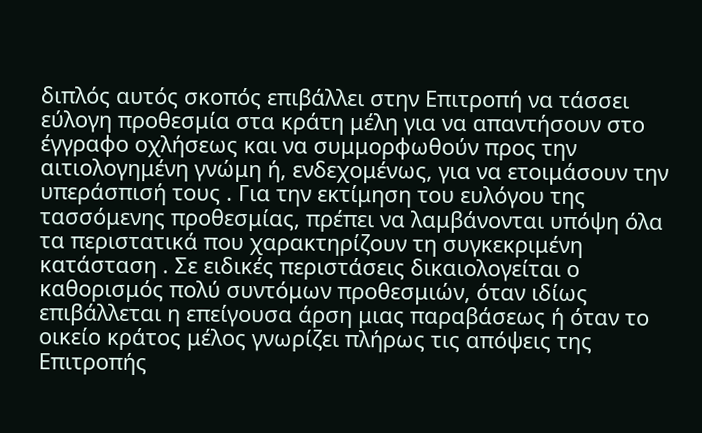διπλός αυτός σκοπός επιβάλλει στην Επιτροπή να τάσσει εύλογη προθεσμία στα κράτη μέλη για να απαντήσουν στο έγγραφο οχλήσεως και να συμμορφωθούν προς την αιτιολογημένη γνώμη ή, ενδεχομένως, για να ετοιμάσουν την υπεράσπισή τους . Για την εκτίμηση του ευλόγου της τασσόμενης προθεσμίας, πρέπει να λαμβάνονται υπόψη όλα τα περιστατικά που χαρακτηρίζουν τη συγκεκριμένη κατάσταση . Σε ειδικές περιστάσεις δικαιολογείται ο καθορισμός πολύ συντόμων προθεσμιών, όταν ιδίως επιβάλλεται η επείγουσα άρση μιας παραβάσεως ή όταν το οικείο κράτος μέλος γνωρίζει πλήρως τις απόψεις της Επιτροπής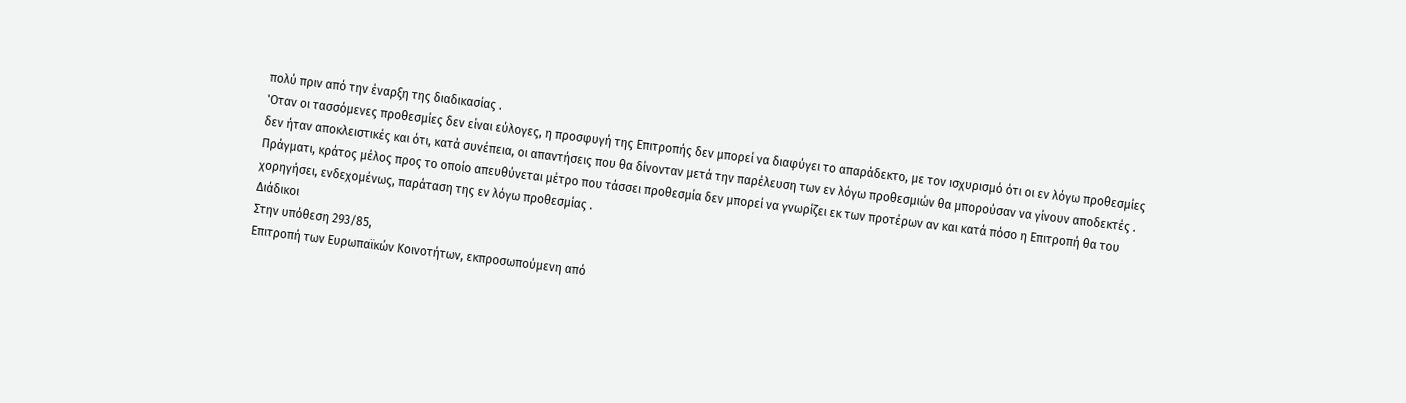πολύ πριν από την έναρξη της διαδικασίας .
'Οταν οι τασσόμενες προθεσμίες δεν είναι εύλογες, η προσφυγή της Επιτροπής δεν μπορεί να διαφύγει το απαράδεκτο, με τον ισχυρισμό ότι οι εν λόγω προθεσμίες δεν ήταν αποκλειστικές και ότι, κατά συνέπεια, οι απαντήσεις που θα δίνονταν μετά την παρέλευση των εν λόγω προθεσμιών θα μπορούσαν να γίνουν αποδεκτές . Πράγματι, κράτος μέλος προς το οποίο απευθύνεται μέτρο που τάσσει προθεσμία δεν μπορεί να γνωρίζει εκ των προτέρων αν και κατά πόσο η Επιτροπή θα του χορηγήσει, ενδεχομένως, παράταση της εν λόγω προθεσμίας .
Διάδικοι
Στην υπόθεση 293/85,
Επιτροπή των Ευρωπαϊκών Κοινοτήτων, εκπροσωπούμενη από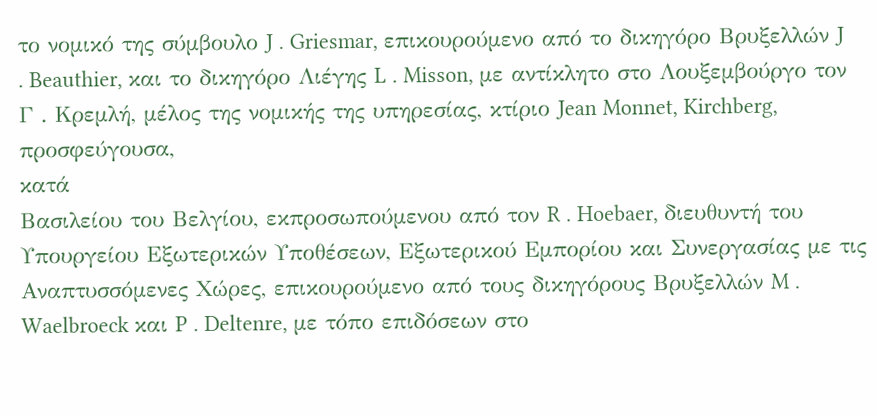το νομικό της σύμβουλο J . Griesmar, επικουρούμενο από το δικηγόρο Βρυξελλών J . Beauthier, και το δικηγόρο Λιέγης L . Misson, με αντίκλητο στο Λουξεμβούργο τον Γ . Κρεμλή, μέλος της νομικής της υπηρεσίας, κτίριο Jean Monnet, Kirchberg,
προσφεύγουσα,
κατά
Βασιλείου του Βελγίου, εκπροσωπούμενου από τον R . Hoebaer, διευθυντή του Υπουργείου Εξωτερικών Υποθέσεων, Εξωτερικού Εμπορίου και Συνεργασίας με τις Αναπτυσσόμενες Χώρες, επικουρούμενο από τους δικηγόρους Βρυξελλών M . Waelbroeck και P . Deltenre, με τόπο επιδόσεων στο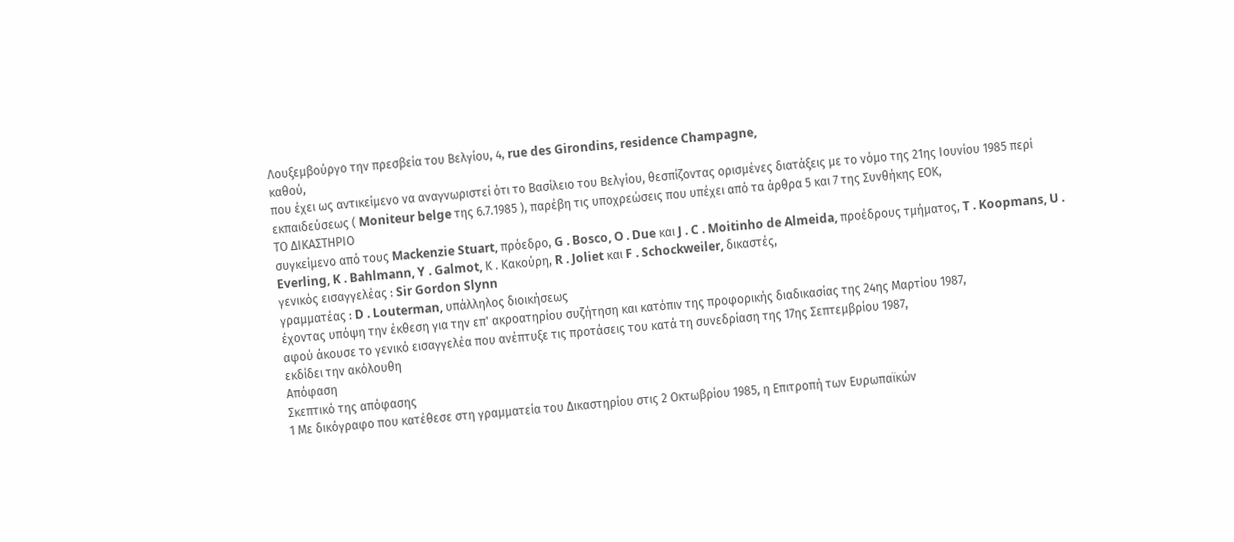Λουξεμβούργο την πρεσβεία του Βελγίου, 4, rue des Girondins, residence Champagne,
καθού,
που έχει ως αντικείμενο να αναγνωριστεί ότι το Βασίλειο του Βελγίου, θεσπίζοντας ορισμένες διατάξεις με το νόμο της 21ης Ιουνίου 1985 περί εκπαιδεύσεως ( Moniteur belge της 6.7.1985 ), παρέβη τις υποχρεώσεις που υπέχει από τα άρθρα 5 και 7 της Συνθήκης ΕΟΚ,
ΤΟ ΔΙΚΑΣΤΗΡΙΟ
συγκείμενο από τους Mackenzie Stuart, πρόεδρο, G . Bosco, O . Due και J . C . Moitinho de Almeida, προέδρους τμήματος, T . Koopmans, U . Everling, K . Bahlmann, Y . Galmot, Κ . Κακούρη, R . Joliet και F . Schockweiler, δικαστές,
γενικός εισαγγελέας : Sir Gordon Slynn
γραμματέας : D . Louterman, υπάλληλος διοικήσεως
έχοντας υπόψη την έκθεση για την επ' ακροατηρίου συζήτηση και κατόπιν της προφορικής διαδικασίας της 24ης Μαρτίου 1987,
αφού άκουσε το γενικό εισαγγελέα που ανέπτυξε τις προτάσεις του κατά τη συνεδρίαση της 17ης Σεπτεμβρίου 1987,
εκδίδει την ακόλουθη
Απόφαση
Σκεπτικό της απόφασης
1 Με δικόγραφο που κατέθεσε στη γραμματεία του Δικαστηρίου στις 2 Οκτωβρίου 1985, η Επιτροπή των Ευρωπαϊκών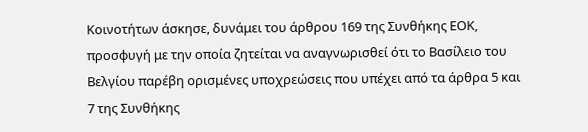Κοινοτήτων άσκησε, δυνάμει του άρθρου 169 της Συνθήκης ΕΟΚ, προσφυγή με την οποία ζητείται να αναγνωρισθεί ότι το Βασίλειο του Βελγίου παρέβη ορισμένες υποχρεώσεις που υπέχει από τα άρθρα 5 και 7 της Συνθήκης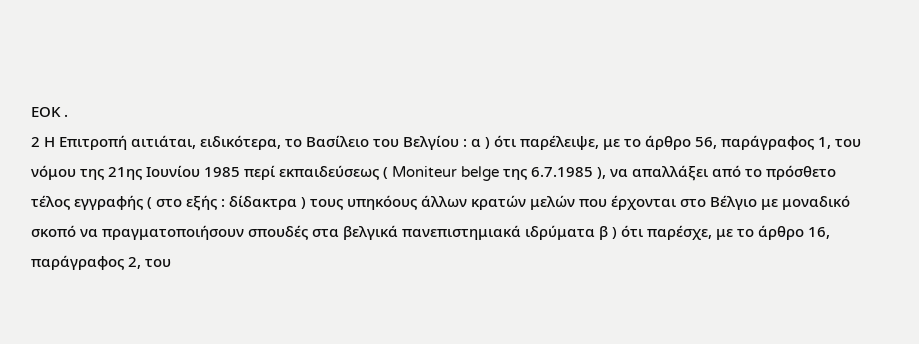ΕΟΚ .
2 Η Επιτροπή αιτιάται, ειδικότερα, το Βασίλειο του Βελγίου : α ) ότι παρέλειψε, με το άρθρο 56, παράγραφος 1, του νόμου της 21ης Ιουνίου 1985 περί εκπαιδεύσεως ( Moniteur belge της 6.7.1985 ), να απαλλάξει από το πρόσθετο τέλος εγγραφής ( στο εξής : δίδακτρα ) τους υπηκόους άλλων κρατών μελών που έρχονται στο Βέλγιο με μοναδικό σκοπό να πραγματοποιήσουν σπουδές στα βελγικά πανεπιστημιακά ιδρύματα β ) ότι παρέσχε, με το άρθρο 16, παράγραφος 2, του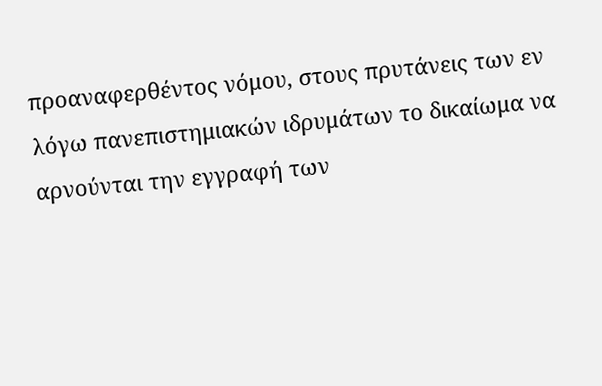προαναφερθέντος νόμου, στους πρυτάνεις των εν λόγω πανεπιστημιακών ιδρυμάτων το δικαίωμα να αρνούνται την εγγραφή των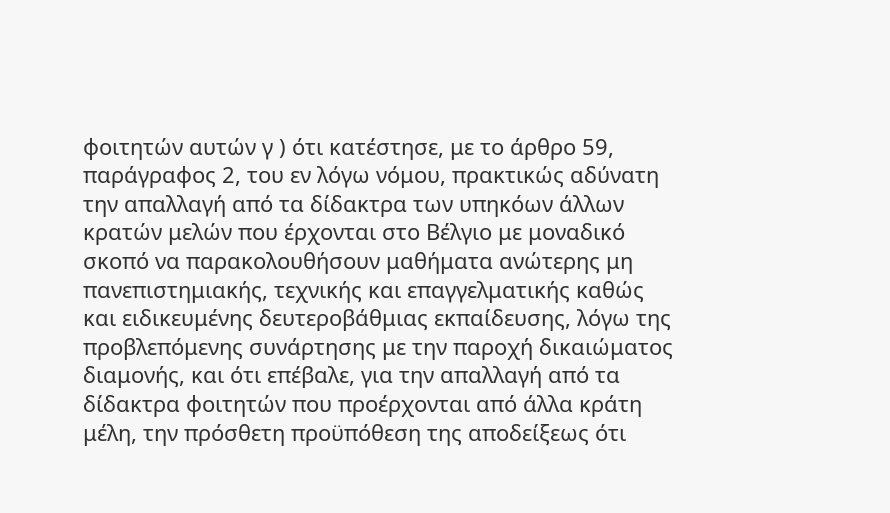φοιτητών αυτών γ ) ότι κατέστησε, με το άρθρο 59, παράγραφος 2, του εν λόγω νόμου, πρακτικώς αδύνατη την απαλλαγή από τα δίδακτρα των υπηκόων άλλων κρατών μελών που έρχονται στο Βέλγιο με μοναδικό σκοπό να παρακολουθήσουν μαθήματα ανώτερης μη πανεπιστημιακής, τεχνικής και επαγγελματικής καθώς και ειδικευμένης δευτεροβάθμιας εκπαίδευσης, λόγω της προβλεπόμενης συνάρτησης με την παροχή δικαιώματος διαμονής, και ότι επέβαλε, για την απαλλαγή από τα δίδακτρα φοιτητών που προέρχονται από άλλα κράτη μέλη, την πρόσθετη προϋπόθεση της αποδείξεως ότι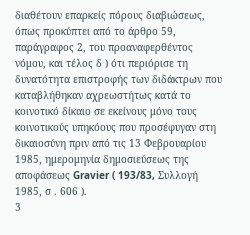διαθέτουν επαρκείς πόρους διαβιώσεως, όπως προκύπτει από το άρθρο 59, παράγραφος 2, του προαναφερθέντος νόμου, και τέλος δ ) ότι περιόρισε τη δυνατότητα επιστροφής των διδάκτρων που καταβλήθηκαν αχρεωστήτως κατά το κοινοτικό δίκαιο σε εκείνους μόνο τους κοινοτικούς υπηκόους που προσέφυγαν στη δικαιοσύνη πριν από τις 13 Φεβρουαρίου 1985, ημερομηνία δημοσιεύσεως της αποφάσεως Gravier ( 193/83, Συλλογή 1985, σ . 606 ).
3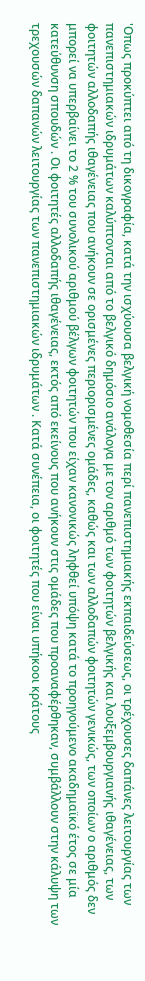'Οπως προκύπτει από τη δικογραφία, κατά την ισχύουσα βελγική νομοθεσία περί πανεπιστημιακής εκπαιδεύσεως, οι τρέχουσες δαπάνες λειτουργίας των πανεπιστημιακών ιδρυμάτων καλύπτονται από το βελγικό δημόσιο ανάλογα με τον αριθμό των φοιτητών βελγικής και λουξεμβουργιανής ιθαγένειας, των φοιτητών αλλοδαπής ιθαγένειας που ανήκουν σε ορισμένες περιορισμένες ομάδες, καθώς και των αλλοδαπών φοιτητών γενικώς, των οποίων ο αριθμός δεν μπορεί να υπερβαίνει το 2 % του συνολικού αριθμού βέλγων φοιτητών που είχαν κανονικώς ληφθεί υπόψη κατά το προηγούμενο ακαδημαϊκό έτος σε μία κατεύθυνση σπουδών . Οι φοιτητές αλλοδαπής ιθαγένειας, εκτός από εκείνους που ανήκουν στις ομάδες που προαναφέρθηκαν, συμβάλλουν στην κάλυψη των τρεχουσών δαπανών λειτουργίας των πανεπιστημιακών ιδρυμάτων . Κατά συνέπεια, οι φοιτητές που είναι υπήκοοι κράτους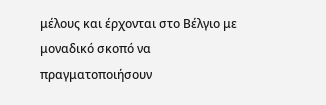μέλους και έρχονται στο Βέλγιο με μοναδικό σκοπό να πραγματοποιήσουν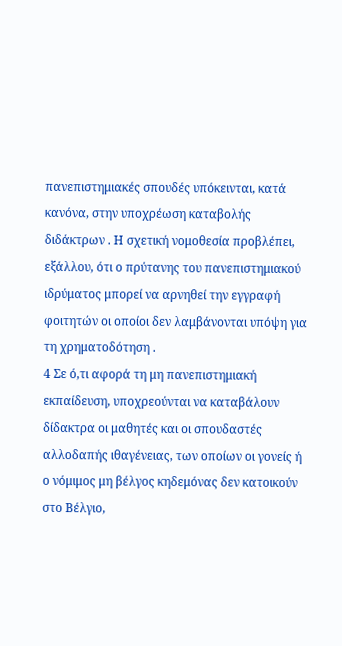πανεπιστημιακές σπουδές υπόκεινται, κατά κανόνα, στην υποχρέωση καταβολής διδάκτρων . Η σχετική νομοθεσία προβλέπει, εξάλλου, ότι ο πρύτανης του πανεπιστημιακού ιδρύματος μπορεί να αρνηθεί την εγγραφή φοιτητών οι οποίοι δεν λαμβάνονται υπόψη για τη χρηματοδότηση .
4 Σε ό,τι αφορά τη μη πανεπιστημιακή εκπαίδευση, υποχρεούνται να καταβάλουν δίδακτρα οι μαθητές και οι σπουδαστές αλλοδαπής ιθαγένειας, των οποίων οι γονείς ή ο νόμιμος μη βέλγος κηδεμόνας δεν κατοικούν στο Βέλγιο,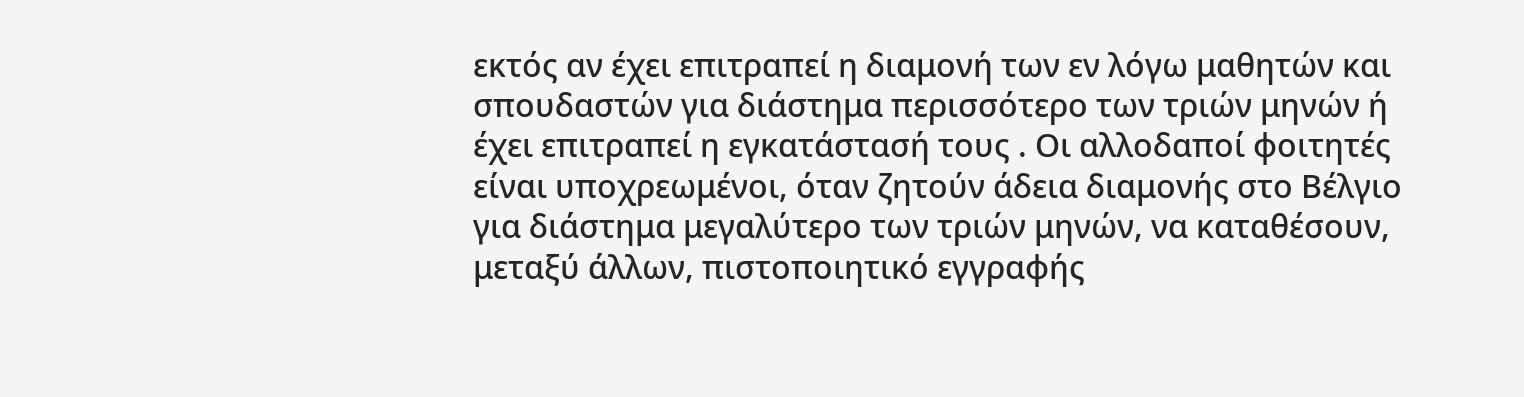εκτός αν έχει επιτραπεί η διαμονή των εν λόγω μαθητών και σπουδαστών για διάστημα περισσότερο των τριών μηνών ή έχει επιτραπεί η εγκατάστασή τους . Οι αλλοδαποί φοιτητές είναι υποχρεωμένοι, όταν ζητούν άδεια διαμονής στο Βέλγιο για διάστημα μεγαλύτερο των τριών μηνών, να καταθέσουν, μεταξύ άλλων, πιστοποιητικό εγγραφής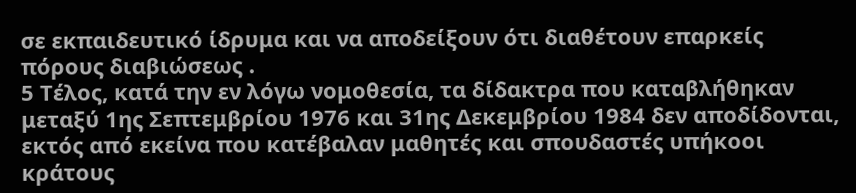σε εκπαιδευτικό ίδρυμα και να αποδείξουν ότι διαθέτουν επαρκείς πόρους διαβιώσεως .
5 Τέλος, κατά την εν λόγω νομοθεσία, τα δίδακτρα που καταβλήθηκαν μεταξύ 1ης Σεπτεμβρίου 1976 και 31ης Δεκεμβρίου 1984 δεν αποδίδονται, εκτός από εκείνα που κατέβαλαν μαθητές και σπουδαστές υπήκοοι κράτους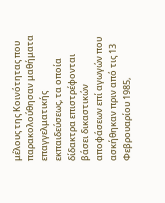μέλους της Κοινότητας που παρακολούθησαν μαθήματα επαγγελματικής εκπαιδεύσεως, τα οποία δίδακτρα επιστρέφονται βάσει δικαστικών αποφάσεων επί αγωγών που ασκήθηκαν πριν από τις 13 Φεβρουαρίου 1985,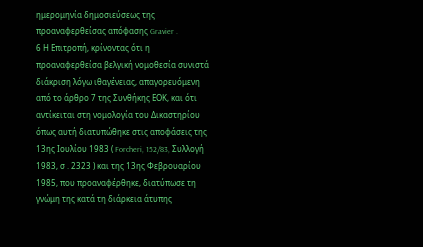ημερομηνία δημοσιεύσεως της προαναφερθείσας απόφασης Gravier .
6 Η Επιτροπή, κρίνοντας ότι η προαναφερθείσα βελγική νομοθεσία συνιστά διάκριση λόγω ιθαγένειας, απαγορευόμενη από το άρθρο 7 της Συνθήκης ΕΟΚ, και ότι αντίκειται στη νομολογία του Δικαστηρίου όπως αυτή διατυπώθηκε στις αποφάσεις της 13ης Ιουλίου 1983 ( Forcheri, 152/83, Συλλογή 1983, σ . 2323 ) και της 13ης Φεβρουαρίου 1985, που προαναφέρθηκε, διατύπωσε τη γνώμη της κατά τη διάρκεια άτυπης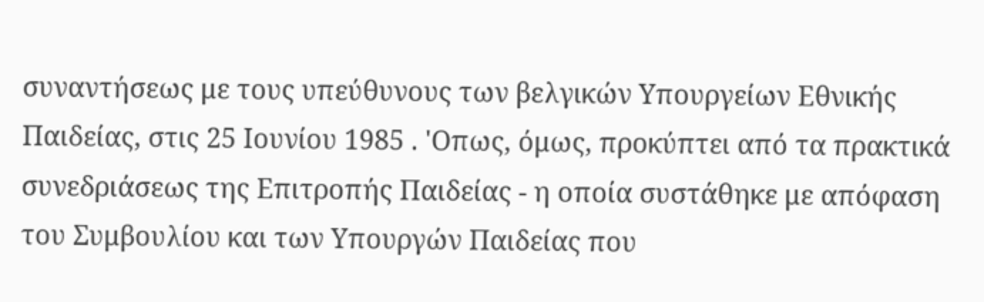συναντήσεως με τους υπεύθυνους των βελγικών Υπουργείων Εθνικής Παιδείας, στις 25 Ιουνίου 1985 . 'Οπως, όμως, προκύπτει από τα πρακτικά συνεδριάσεως της Επιτροπής Παιδείας - η οποία συστάθηκε με απόφαση του Συμβουλίου και των Υπουργών Παιδείας που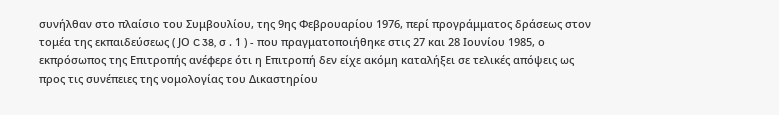συνήλθαν στο πλαίσιο του Συμβουλίου, της 9ης Φεβρουαρίου 1976, περί προγράμματος δράσεως στον τομέα της εκπαιδεύσεως ( JΟ C 38, σ . 1 ) - που πραγματοποιήθηκε στις 27 και 28 Ιουνίου 1985, ο εκπρόσωπος της Επιτροπής ανέφερε ότι η Επιτροπή δεν είχε ακόμη καταλήξει σε τελικές απόψεις ως προς τις συνέπειες της νομολογίας του Δικαστηρίου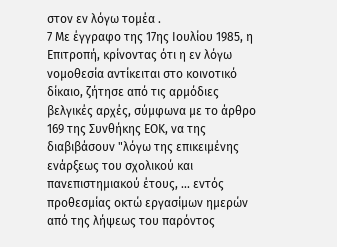στον εν λόγω τομέα .
7 Με έγγραφο της 17ης Ιουλίου 1985, η Επιτροπή, κρίνοντας ότι η εν λόγω νομοθεσία αντίκειται στο κοινοτικό δίκαιο, ζήτησε από τις αρμόδιες βελγικές αρχές, σύμφωνα με το άρθρο 169 της Συνθήκης ΕΟΚ, να της διαβιβάσουν "λόγω της επικειμένης ενάρξεως του σχολικού και πανεπιστημιακού έτους, ... εντός προθεσμίας οκτώ εργασίμων ημερών από της λήψεως του παρόντος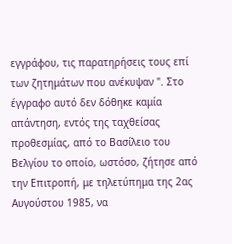εγγράφου, τις παρατηρήσεις τους επί των ζητημάτων που ανέκυψαν ". Στο έγγραφο αυτό δεν δόθηκε καμία απάντηση, εντός της ταχθείσας προθεσμίας, από το Βασίλειο του Βελγίου το οποίο, ωστόσο, ζήτησε από την Επιτροπή, με τηλετύπημα της 2ας Αυγούστου 1985, να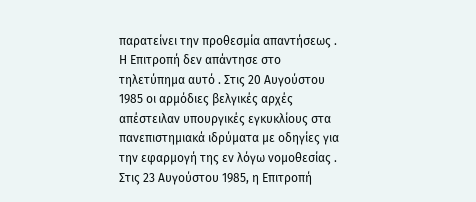παρατείνει την προθεσμία απαντήσεως . Η Επιτροπή δεν απάντησε στο τηλετύπημα αυτό . Στις 20 Αυγούστου 1985 οι αρμόδιες βελγικές αρχές απέστειλαν υπουργικές εγκυκλίους στα πανεπιστημιακά ιδρύματα με οδηγίες για την εφαρμογή της εν λόγω νομοθεσίας . Στις 23 Αυγούστου 1985, η Επιτροπή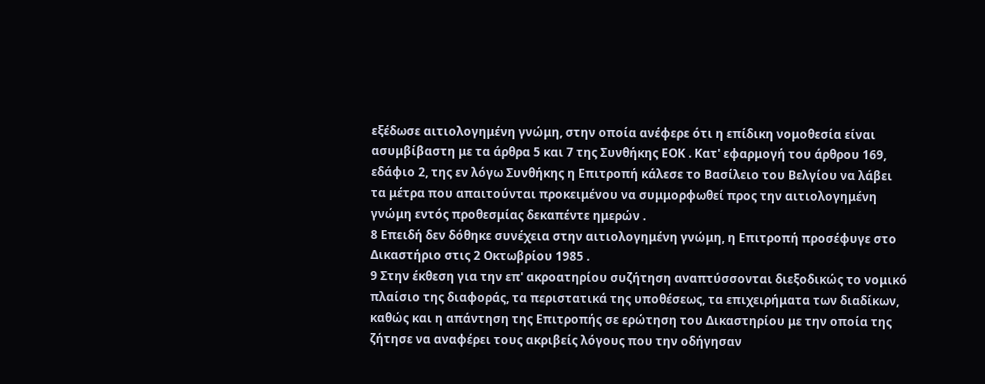εξέδωσε αιτιολογημένη γνώμη, στην οποία ανέφερε ότι η επίδικη νομοθεσία είναι ασυμβίβαστη με τα άρθρα 5 και 7 της Συνθήκης ΕΟΚ . Κατ' εφαρμογή του άρθρου 169, εδάφιο 2, της εν λόγω Συνθήκης η Επιτροπή κάλεσε το Βασίλειο του Βελγίου να λάβει τα μέτρα που απαιτούνται προκειμένου να συμμορφωθεί προς την αιτιολογημένη γνώμη εντός προθεσμίας δεκαπέντε ημερών .
8 Επειδή δεν δόθηκε συνέχεια στην αιτιολογημένη γνώμη, η Επιτροπή προσέφυγε στο Δικαστήριο στις 2 Οκτωβρίου 1985 .
9 Στην έκθεση για την επ' ακροατηρίου συζήτηση αναπτύσσονται διεξοδικώς το νομικό πλαίσιο της διαφοράς, τα περιστατικά της υποθέσεως, τα επιχειρήματα των διαδίκων, καθώς και η απάντηση της Επιτροπής σε ερώτηση του Δικαστηρίου με την οποία της ζήτησε να αναφέρει τους ακριβείς λόγους που την οδήγησαν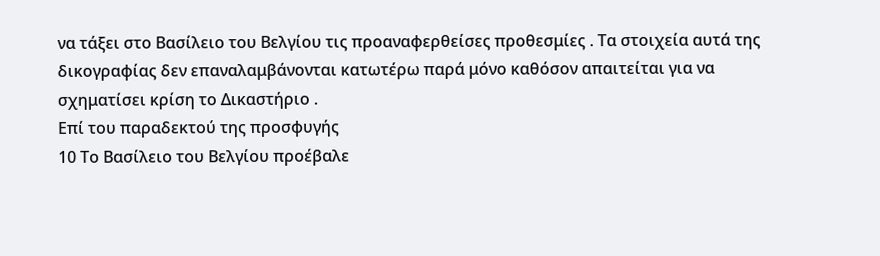να τάξει στο Βασίλειο του Βελγίου τις προαναφερθείσες προθεσμίες . Τα στοιχεία αυτά της δικογραφίας δεν επαναλαμβάνονται κατωτέρω παρά μόνο καθόσον απαιτείται για να σχηματίσει κρίση το Δικαστήριο .
Επί του παραδεκτού της προσφυγής
10 Το Βασίλειο του Βελγίου προέβαλε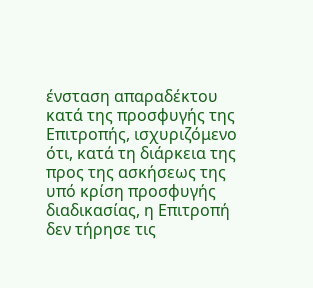ένσταση απαραδέκτου κατά της προσφυγής της Επιτροπής, ισχυριζόμενο ότι, κατά τη διάρκεια της προς της ασκήσεως της υπό κρίση προσφυγής διαδικασίας, η Επιτροπή δεν τήρησε τις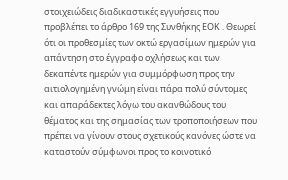στοιχειώδεις διαδικαστικές εγγυήσεις που προβλέπει το άρθρο 169 της Συνθήκης ΕΟΚ . Θεωρεί ότι οι προθεσμίες των οκτώ εργασίμων ημερών για απάντηση στο έγγραφο οχλήσεως και των δεκαπέντε ημερών για συμμόρφωση προς την αιτιολογημένη γνώμη είναι πάρα πολύ σύντομες και απαράδεκτες λόγω του ακανθώδους του θέματος και της σημασίας των τροποποιήσεων που πρέπει να γίνουν στους σχετικούς κανόνες ώστε να καταστούν σύμφωνοι προς το κοινοτικό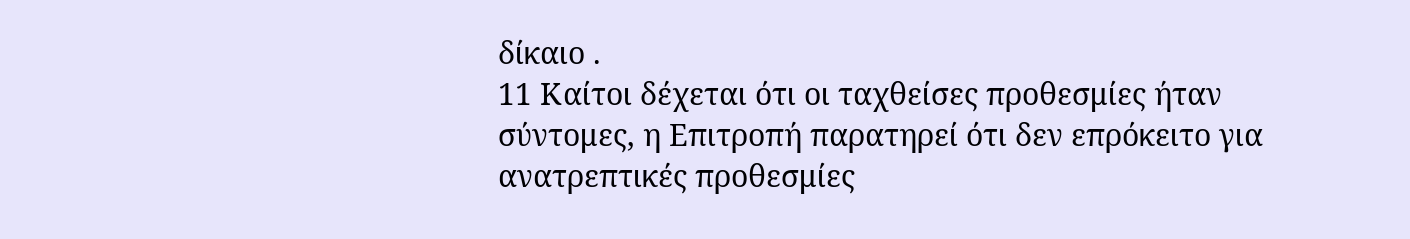δίκαιο .
11 Καίτοι δέχεται ότι οι ταχθείσες προθεσμίες ήταν σύντομες, η Επιτροπή παρατηρεί ότι δεν επρόκειτο για ανατρεπτικές προθεσμίες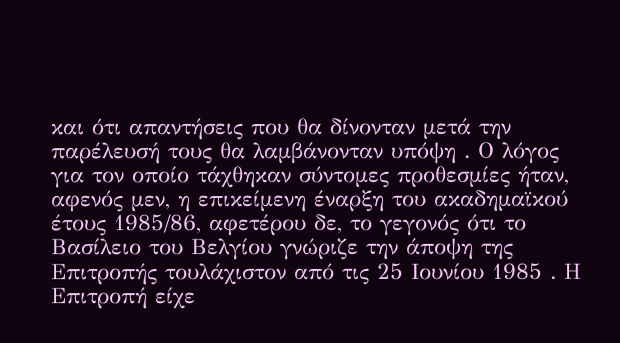και ότι απαντήσεις που θα δίνονταν μετά την παρέλευσή τους θα λαμβάνονταν υπόψη . Ο λόγος για τον οποίο τάχθηκαν σύντομες προθεσμίες ήταν, αφενός μεν, η επικείμενη έναρξη του ακαδημαϊκού έτους 1985/86, αφετέρου δε, το γεγονός ότι το Βασίλειο του Βελγίου γνώριζε την άποψη της Επιτροπής τουλάχιστον από τις 25 Ιουνίου 1985 . Η Επιτροπή είχε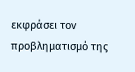εκφράσει τον προβληματισμό της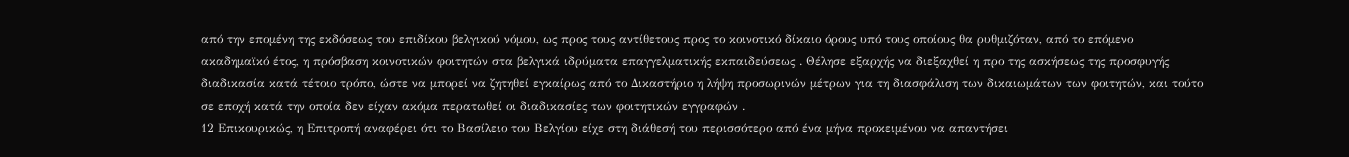από την επομένη της εκδόσεως του επιδίκου βελγικού νόμου, ως προς τους αντίθετους προς το κοινοτικό δίκαιο όρους υπό τους οποίους θα ρυθμιζόταν, από το επόμενο ακαδημαϊκό έτος, η πρόσβαση κοινοτικών φοιτητών στα βελγικά ιδρύματα επαγγελματικής εκπαιδεύσεως . Θέλησε εξαρχής να διεξαχθεί η προ της ασκήσεως της προσφυγής διαδικασία κατά τέτοιο τρόπο, ώστε να μπορεί να ζητηθεί εγκαίρως από το Δικαστήριο η λήψη προσωρινών μέτρων για τη διασφάλιση των δικαιωμάτων των φοιτητών, και τούτο σε εποχή κατά την οποία δεν είχαν ακόμα περατωθεί οι διαδικασίες των φοιτητικών εγγραφών .
12 Επικουρικώς, η Επιτροπή αναφέρει ότι το Βασίλειο του Βελγίου είχε στη διάθεσή του περισσότερο από ένα μήνα προκειμένου να απαντήσει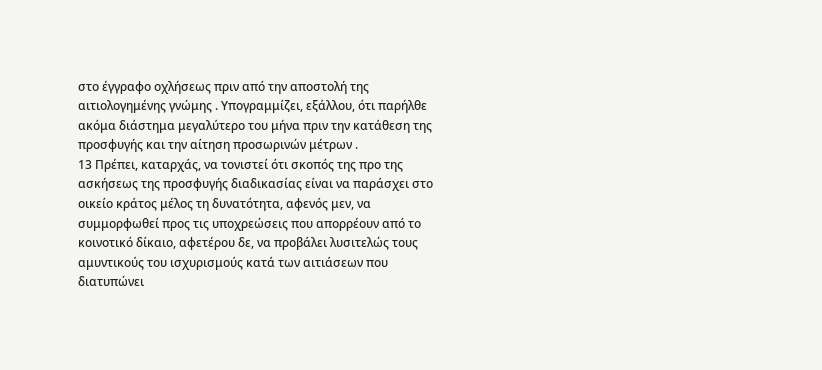στο έγγραφο οχλήσεως πριν από την αποστολή της αιτιολογημένης γνώμης . Υπογραμμίζει, εξάλλου, ότι παρήλθε ακόμα διάστημα μεγαλύτερο του μήνα πριν την κατάθεση της προσφυγής και την αίτηση προσωρινών μέτρων .
13 Πρέπει, καταρχάς, να τονιστεί ότι σκοπός της προ της ασκήσεως της προσφυγής διαδικασίας είναι να παράσχει στο οικείο κράτος μέλος τη δυνατότητα, αφενός μεν, να συμμορφωθεί προς τις υποχρεώσεις που απορρέουν από το κοινοτικό δίκαιο, αφετέρου δε, να προβάλει λυσιτελώς τους αμυντικούς του ισχυρισμούς κατά των αιτιάσεων που διατυπώνει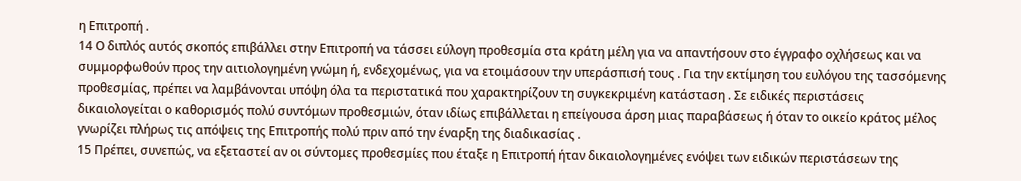η Επιτροπή .
14 Ο διπλός αυτός σκοπός επιβάλλει στην Επιτροπή να τάσσει εύλογη προθεσμία στα κράτη μέλη για να απαντήσουν στο έγγραφο οχλήσεως και να συμμορφωθούν προς την αιτιολογημένη γνώμη ή, ενδεχομένως, για να ετοιμάσουν την υπεράσπισή τους . Για την εκτίμηση του ευλόγου της τασσόμενης προθεσμίας, πρέπει να λαμβάνονται υπόψη όλα τα περιστατικά που χαρακτηρίζουν τη συγκεκριμένη κατάσταση . Σε ειδικές περιστάσεις δικαιολογείται ο καθορισμός πολύ συντόμων προθεσμιών, όταν ιδίως επιβάλλεται η επείγουσα άρση μιας παραβάσεως ή όταν το οικείο κράτος μέλος γνωρίζει πλήρως τις απόψεις της Επιτροπής πολύ πριν από την έναρξη της διαδικασίας .
15 Πρέπει, συνεπώς, να εξεταστεί αν οι σύντομες προθεσμίες που έταξε η Επιτροπή ήταν δικαιολογημένες ενόψει των ειδικών περιστάσεων της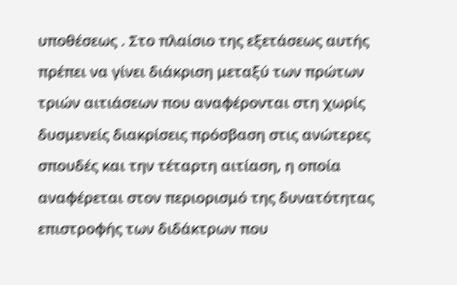υποθέσεως . Στο πλαίσιο της εξετάσεως αυτής πρέπει να γίνει διάκριση μεταξύ των πρώτων τριών αιτιάσεων που αναφέρονται στη χωρίς δυσμενείς διακρίσεις πρόσβαση στις ανώτερες σπουδές και την τέταρτη αιτίαση, η οποία αναφέρεται στον περιορισμό της δυνατότητας επιστροφής των διδάκτρων που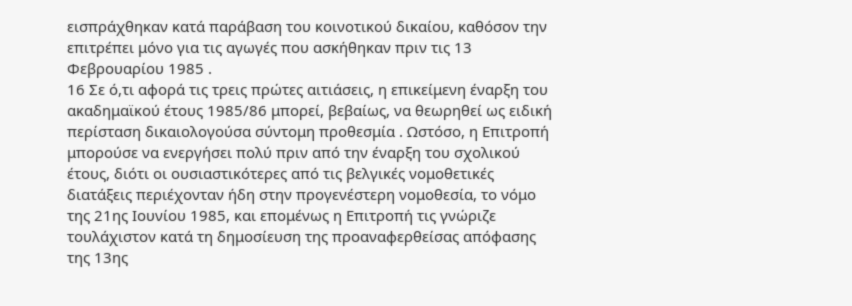εισπράχθηκαν κατά παράβαση του κοινοτικού δικαίου, καθόσον την επιτρέπει μόνο για τις αγωγές που ασκήθηκαν πριν τις 13 Φεβρουαρίου 1985 .
16 Σε ό,τι αφορά τις τρεις πρώτες αιτιάσεις, η επικείμενη έναρξη του ακαδημαϊκού έτους 1985/86 μπορεί, βεβαίως, να θεωρηθεί ως ειδική περίσταση δικαιολογούσα σύντομη προθεσμία . Ωστόσο, η Επιτροπή μπορούσε να ενεργήσει πολύ πριν από την έναρξη του σχολικού έτους, διότι οι ουσιαστικότερες από τις βελγικές νομοθετικές διατάξεις περιέχονταν ήδη στην προγενέστερη νομοθεσία, το νόμο της 21ης Ιουνίου 1985, και επομένως η Επιτροπή τις γνώριζε τουλάχιστον κατά τη δημοσίευση της προαναφερθείσας απόφασης της 13ης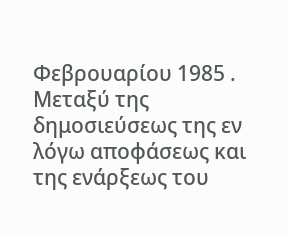Φεβρουαρίου 1985 . Μεταξύ της δημοσιεύσεως της εν λόγω αποφάσεως και της ενάρξεως του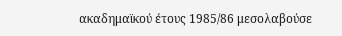ακαδημαϊκού έτους 1985/86 μεσολαβούσε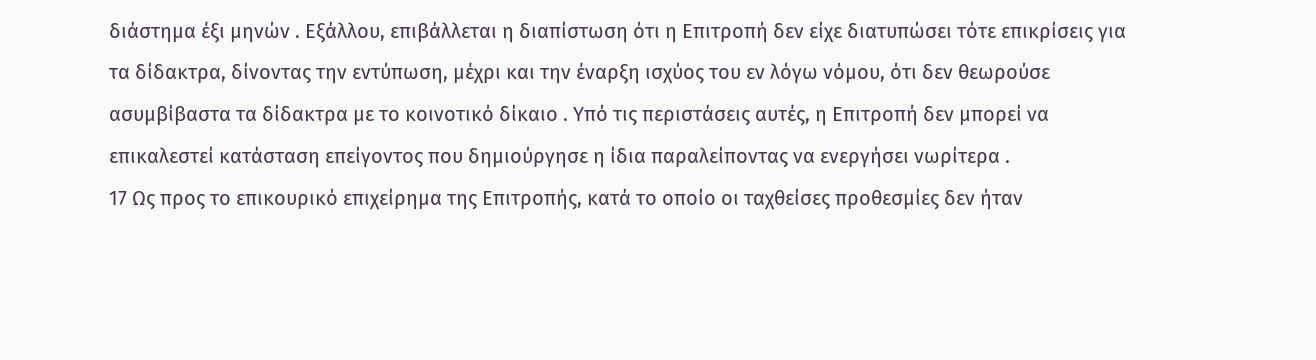διάστημα έξι μηνών . Εξάλλου, επιβάλλεται η διαπίστωση ότι η Επιτροπή δεν είχε διατυπώσει τότε επικρίσεις για τα δίδακτρα, δίνοντας την εντύπωση, μέχρι και την έναρξη ισχύος του εν λόγω νόμου, ότι δεν θεωρούσε ασυμβίβαστα τα δίδακτρα με το κοινοτικό δίκαιο . Υπό τις περιστάσεις αυτές, η Επιτροπή δεν μπορεί να επικαλεστεί κατάσταση επείγοντος που δημιούργησε η ίδια παραλείποντας να ενεργήσει νωρίτερα .
17 Ως προς το επικουρικό επιχείρημα της Επιτροπής, κατά το οποίο οι ταχθείσες προθεσμίες δεν ήταν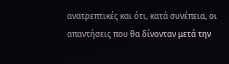ανατρεπτικές και ότι, κατά συνέπεια, οι απαντήσεις που θα δίνονταν μετά την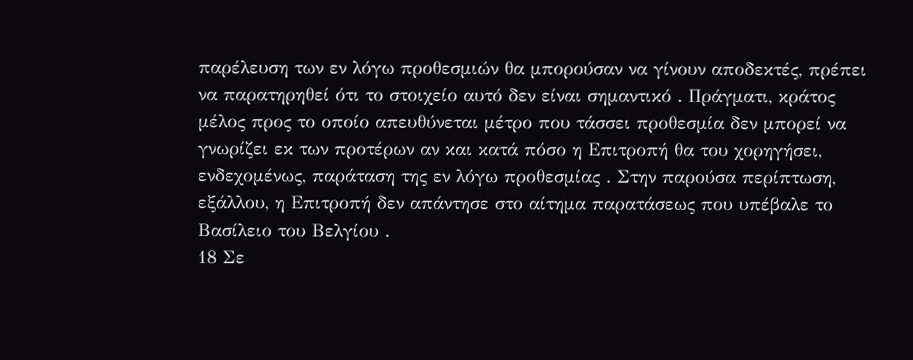παρέλευση των εν λόγω προθεσμιών θα μπορούσαν να γίνουν αποδεκτές, πρέπει να παρατηρηθεί ότι το στοιχείο αυτό δεν είναι σημαντικό . Πράγματι, κράτος μέλος προς το οποίο απευθύνεται μέτρο που τάσσει προθεσμία δεν μπορεί να γνωρίζει εκ των προτέρων αν και κατά πόσο η Επιτροπή θα του χορηγήσει, ενδεχομένως, παράταση της εν λόγω προθεσμίας . Στην παρούσα περίπτωση, εξάλλου, η Επιτροπή δεν απάντησε στο αίτημα παρατάσεως που υπέβαλε το Βασίλειο του Βελγίου .
18 Σε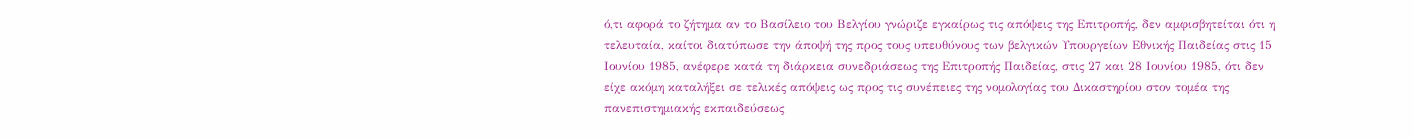ό,τι αφορά το ζήτημα αν το Βασίλειο του Βελγίου γνώριζε εγκαίρως τις απόψεις της Επιτροπής, δεν αμφισβητείται ότι η τελευταία, καίτοι διατύπωσε την άποψή της προς τους υπευθύνους των βελγικών Υπουργείων Εθνικής Παιδείας στις 15 Ιουνίου 1985, ανέφερε κατά τη διάρκεια συνεδριάσεως της Επιτροπής Παιδείας, στις 27 και 28 Ιουνίου 1985, ότι δεν είχε ακόμη καταλήξει σε τελικές απόψεις ως προς τις συνέπειες της νομολογίας του Δικαστηρίου στον τομέα της πανεπιστημιακής εκπαιδεύσεως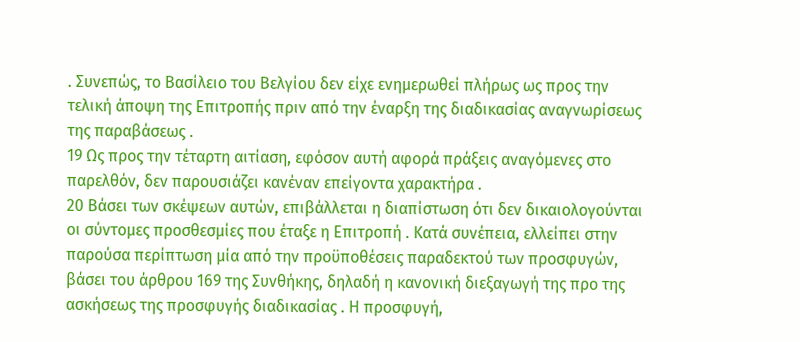. Συνεπώς, το Βασίλειο του Βελγίου δεν είχε ενημερωθεί πλήρως ως προς την τελική άποψη της Επιτροπής πριν από την έναρξη της διαδικασίας αναγνωρίσεως της παραβάσεως .
19 Ως προς την τέταρτη αιτίαση, εφόσον αυτή αφορά πράξεις αναγόμενες στο παρελθόν, δεν παρουσιάζει κανέναν επείγοντα χαρακτήρα .
20 Βάσει των σκέψεων αυτών, επιβάλλεται η διαπίστωση ότι δεν δικαιολογούνται οι σύντομες προσθεσμίες που έταξε η Επιτροπή . Κατά συνέπεια, ελλείπει στην παρούσα περίπτωση μία από την προϋποθέσεις παραδεκτού των προσφυγών, βάσει του άρθρου 169 της Συνθήκης, δηλαδή η κανονική διεξαγωγή της προ της ασκήσεως της προσφυγής διαδικασίας . Η προσφυγή,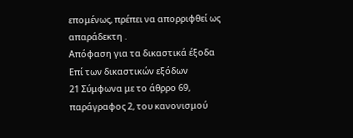επομένως, πρέπει να απορριφθεί ως απαράδεκτη .
Απόφαση για τα δικαστικά έξοδα
Επί των δικαστικών εξόδων
21 Σύμφωνα με το άθρρο 69, παράγραφος 2, του κανονισμού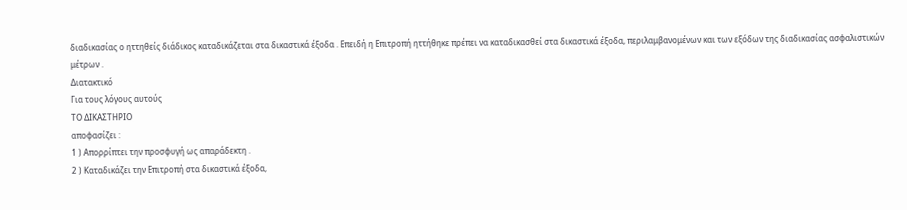διαδικασίας ο ηττηθείς διάδικος καταδικάζεται στα δικαστικά έξοδα . Επειδή η Επιτροπή ηττήθηκε πρέπει να καταδικασθεί στα δικαστικά έξοδα, περιλαμβανομένων και των εξόδων της διαδικασίας ασφαλιστικών μέτρων .
Διατακτικό
Για τους λόγους αυτούς
ΤΟ ΔΙΚΑΣΤΗΡΙΟ
αποφασίζει :
1 ) Απορρίπτει την προσφυγή ως απαράδεκτη .
2 ) Καταδικάζει την Επιτροπή στα δικαστικά έξοδα,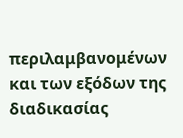περιλαμβανομένων και των εξόδων της διαδικασίας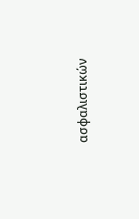ασφαλιστικών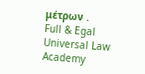μέτρων .
Full & Egal Universal Law Academy